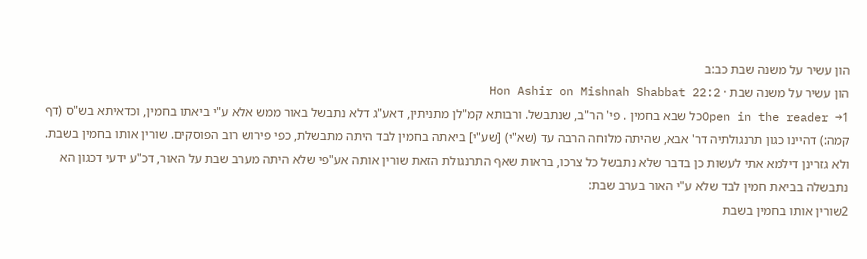הון עשיר על משנה שבת כב:ב
הון עשיר על משנה שבת · Hon Ashir on Mishnah Shabbat 22:2
Open in the reader →1כל שבא בחמין . פי' הר"ב, שנתבשל. ורבותא קמ"לן מתניתין, דאע"ג דלא נתבשל באור ממש אלא ע"י ביאתו בחמין, וכדאיתא בש"ס (דף קמה:) דהיינו כגון תרנגולתיה דר' אבא, שהיתה מלוחה הרבה עד (שא"י) [שע"י] ביאתה בחמין לבד היתה מתבשלת, כפי פירוש רוב הפוסקים. שורין אותו בחמין בשבת. ולא גזרינן דילמא אתי לעשות כן בדבר שלא נתבשל כל צרכו, בראות שאף התרנגולת הזאת שורין אותה אע"פי שלא היתה מערב שבת על האור, דכ"ע ידעי דכגון הא נתבשלה בביאת חמין לבד שלא ע"י האור בערב שבת:
2שורין אותו בחמין בשבת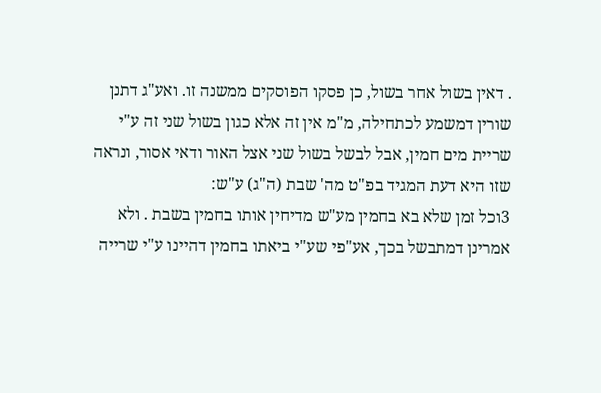. דאין בשול אחר בשול, כן פסקו הפוסקים ממשנה זו. ואע"ג דתנן שורין דמשמע לכתחילה, מ"מ אין זה אלא כגון בשול שני זה ע"י שריית מים חמין, אבל לבשל בשול שני אצל האור ודאי אסור, ונראה שזו היא דעת המגיד בפ"ט מה' שבת (ה"ג) ע"ש:
3וכל זמן שלא בא בחמין מע"ש מדיחין אותו בחמין בשבת . ולא אמרינן דמתבשל בכך, אע"פי שע"י ביאתו בחמין דהיינו ע"י שרייה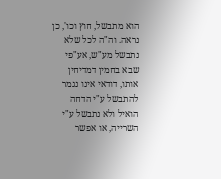הוא מתבשל, חוץ וכו', כן נראה. וה"ה לכל שלא נתבשל מע"ש, אע"פי שבא בחמין דמדיחין אותו, דודאי אינו נגמר להתבשל ע"י הדחה הואיל ולא נתבשל ע"י השרייה, או אפשר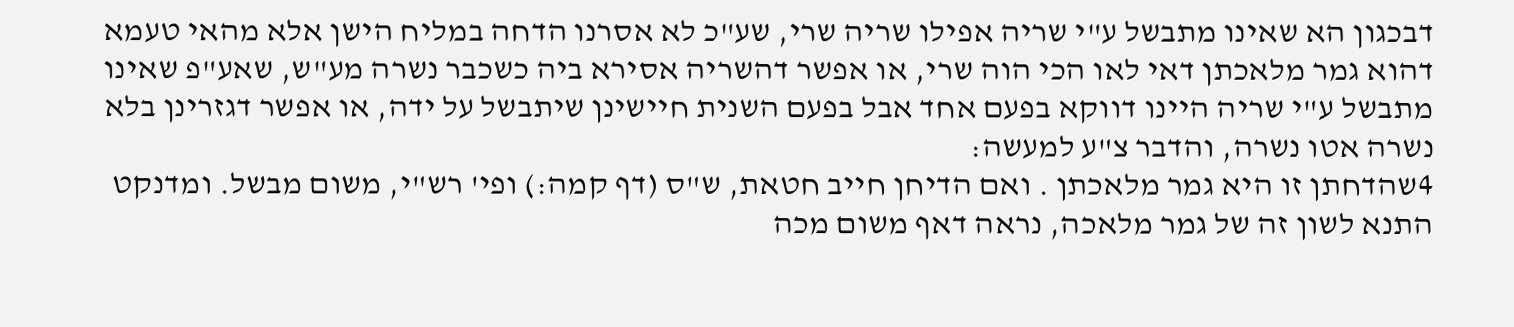דבכגון הא שאינו מתבשל ע"י שריה אפילו שריה שרי, שע"כ לא אסרנו הדחה במליח הישן אלא מהאי טעמא דהוא גמר מלאכתן דאי לאו הכי הוה שרי, או אפשר דהשריה אסירא ביה כשכבר נשרה מע"ש, שאע"פ שאינו מתבשל ע"י שריה היינו דווקא בפעם אחד אבל בפעם השנית חיישינן שיתבשל על ידה, או אפשר דגזרינן בלא נשרה אטו נשרה, והדבר צ"ע למעשה:
4שהדחתן זו היא גמר מלאכתן . ואם הדיחן חייב חטאת, ש"ס (דף קמה:) ופי' רש"י, משום מבשל. ומדנקט התנא לשון זה של גמר מלאכה, נראה דאף משום מכה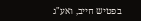בפטיש חייב, ואע"ג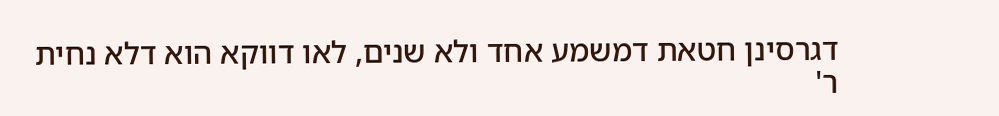דגרסינן חטאת דמשמע אחד ולא שנים, לאו דווקא הוא דלא נחית ר'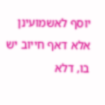יוסף לאשמועינן אלא דאף חייוב יש בו, דלא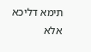תימא דליכא אלא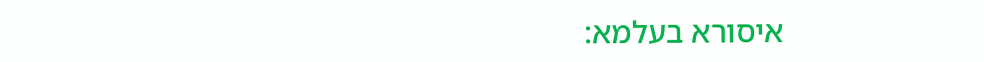איסורא בעלמא: